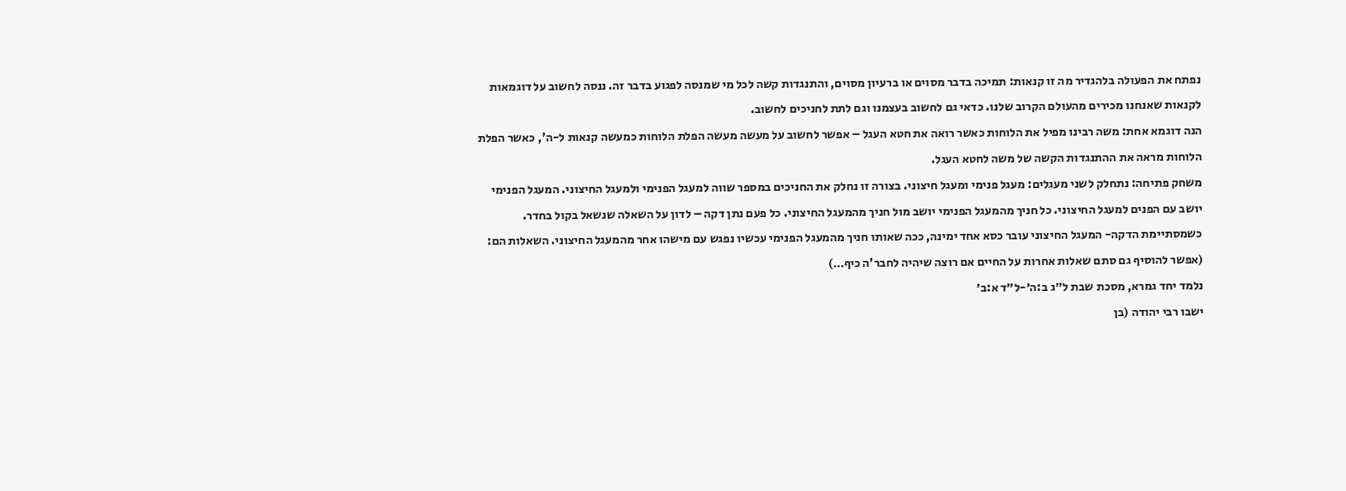נפתח את הפעולה בלהגדיר מה זו קנאות: תמיכה בדבר מסוים או ברעיון מסוים, והתנגדות קשה לכל מי שמנסה לפגוע בדבר זה. ננסה לחשוב על דוגמאות לקנאות שאנחנו מכירים מהעולם הקרוב שלנו. כדאי גם לחשוב בעצמנו וגם לתת לחניכים לחשוב.
הנה דוגמא אחת: משה רבינו מפיל את הלוחות כאשר רואה את חטא העגל – אפשר לחשוב על מעשה מעשה הפלת הלוחות כמעשה קנאות ל-ה', כאשר הפלת הלוחות מראה את ההתנגדות הקשה של משה לחטא העגל.
משחק פתיחה: נתחלק לשני מעגלים: מעגל פנימי ומעגל חיצוני. בצורה זו נחלק את החניכים במספר שווה למעגל הפנימי ולמעגל החיצוני. המעגל הפנימי יושב עם הפנים למעגל החיצוני. כל חניך מהמעגל הפנימי יושב מול חניך מהמעגל החיצוני. כל פעם נתן דקה – לדון על השאלה שנשאל בקול בחדר. כשמסתיימת הדקה- המעגל החיצוני עובר כסא אחד ימינה, ככה שאותו חניך מהמעגל הפנימי עכשיו נפגש עם מישהו אחר מהמעגל החיצוני. השאלות הם:
(אפשר להוסיף גם סתם שאלות אחרות על החיים אם רוצה שיהיה לחבר'ה כיף…)
נלמד יחד גמרא, מסכת שבת ל״ג ב:ה׳-ל״ד א:ב׳
ישבו רבי יהודה (בן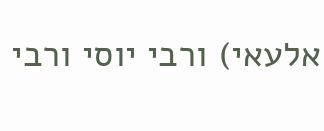אלעאי) ורבי יוסי ורבי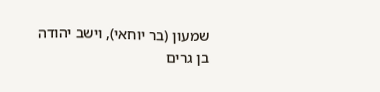שמעון (בר יוחאי), וישב יהודה בן גרים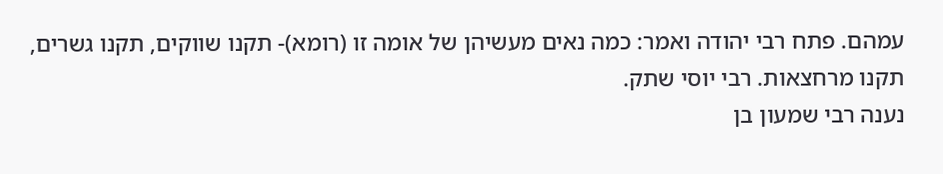עמהם. פתח רבי יהודה ואמר: כמה נאים מעשיהן של אומה זו (רומא)- תקנו שווקים, תקנו גשרים, תקנו מרחצאות. רבי יוסי שתק.
נענה רבי שמעון בן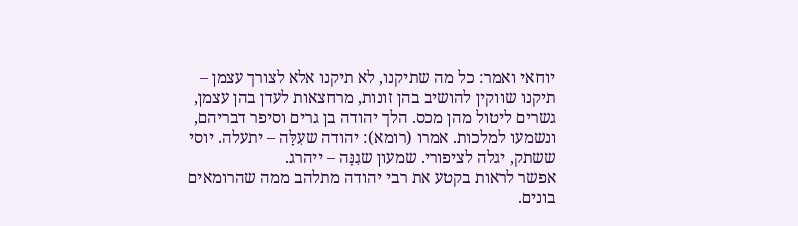יוחאי ואמר: כל מה שתיקנו, לא תיקנו אלא לצורך עצמן – תיקנו שווקין להושיב בהן זונות, מרחצאות לעדן בהן עצמן, גשרים ליטול מהן מכס. הלך יהודה בן גרים וסיפר דבריהם, ונשמעו למלכות. אמרו (רומא): יהודה שעִלָּה – יתעלה. יוסי ששתק, יגלה לציפורי. שמעון שגִנָּה – ייהרג.
אפשר לראות בקטע את רבי יהודה מתלהב ממה שהרומאים בונים.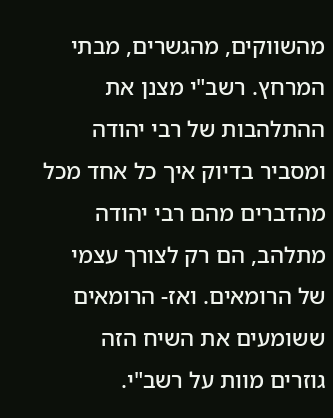מהשווקים, מהגשרים, מבתי המרחץ. רשב"י מצנן את ההתלהבות של רבי יהודה ומסביר בדיוק איך כל אחד מכל מהדברים מהם רבי יהודה מתלהב, הם רק לצורך עצמי של הרומאים. ואז- הרומאים ששומעים את השיח הזה גוזרים מוות על רשב"י.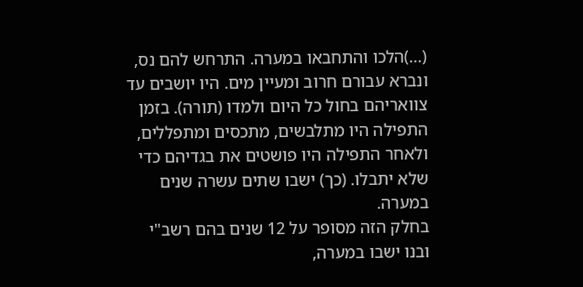(…)הלכו והתחבאו במערה. התרחש להם נס, ונברא עבורם חרוב ומעיין מים. היו יושבים עד צוואריהם בחול כל היום ולמדו (תורה). בזמן התפילה היו מתלבשים, מתכסים ומתפללים, ולאחר התפילה היו פושטים את בגדיהם כדי שלא יתבלו. (כך) ישבו שתים עשרה שנים במערה.
בחלק הזה מסופר על 12 שנים בהם רשב"י ובנו ישבו במערה,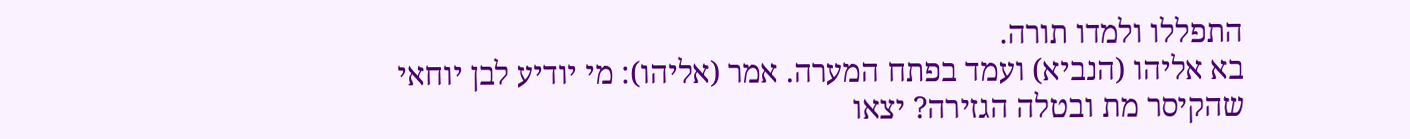התפללו ולמדו תורה.
בא אליהו (הנביא) ועמד בפתח המערה. אמר (אליהו): מי יודיע לבן יוחאי שהקיסר מת ובטלה הגזירה? יצאו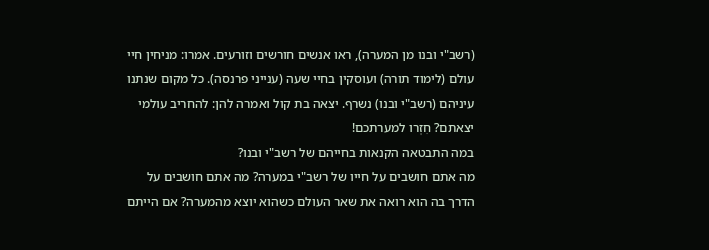(רשב"י ובנו מן המערה), ראו אנשים חורשים וזורעים. אמרו: מניחין חיי עולם (לימוד תורה) ועוסקין בחיי שעה (ענייני פרנסה). כל מקום שנתנו עיניהם (רשב"י ובנו) נשרף. יצאה בת קול ואמרה להן: להחריב עולמי יצאתם? חִזְרו למערתכם!
במה התבטאה הקנאות בחייהם של רשב"י ובנו?
מה אתם חושבים על חייו של רשב"י במערה? מה אתם חושבים על הדרך בה הוא רואה את שאר העולם כשהוא יוצא מהמערה? אם הייתם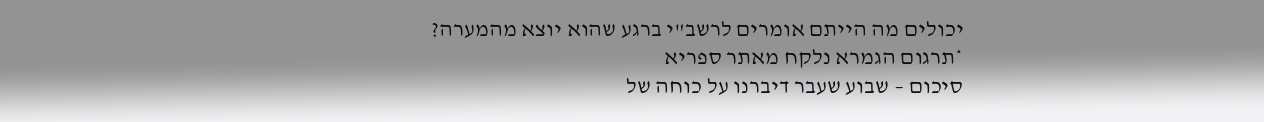יכולים מה הייתם אומרים לרשב"י ברגע שהוא יוצא מהמערה?
*תרגום הגמרא נלקח מאתר ספריא
סיכום – שבוע שעבר דיברנו על כוחה של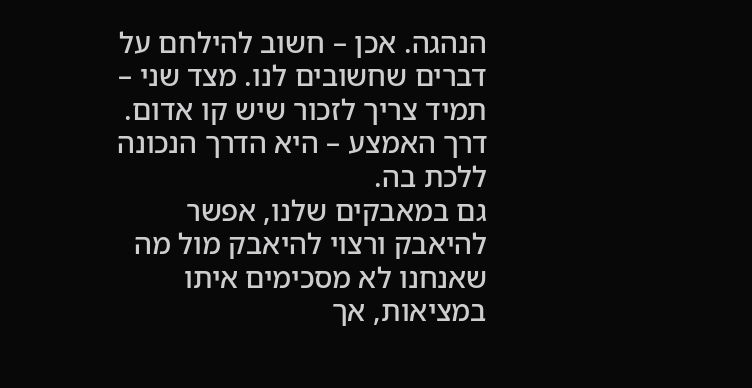הנהגה. אכן – חשוב להילחם על דברים שחשובים לנו. מצד שני – תמיד צריך לזכור שיש קו אדום. דרך האמצע – היא הדרך הנכונה ללכת בה.
גם במאבקים שלנו, אפשר להיאבק ורצוי להיאבק מול מה שאנחנו לא מסכימים איתו במציאות, אך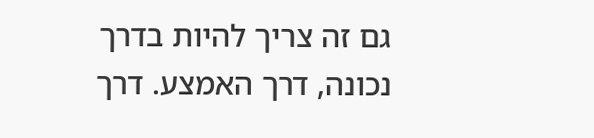גם זה צריך להיות בדרך נכונה, דרך האמצע. דרך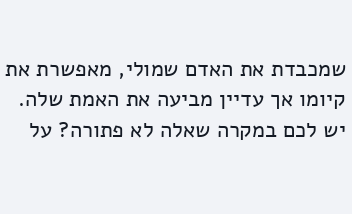שמכבדת את האדם שמולי, מאפשרת את קיומו אך עדיין מביעה את האמת שלה.
יש לכם במקרה שאלה לא פתורה? על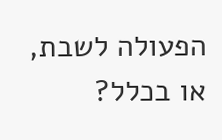הפעולה לשבת, או בכלל?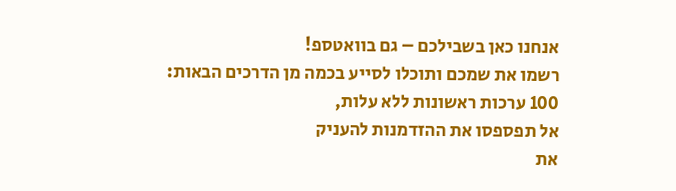אנחנו כאן בשבילכם – גם בוואטספ!
רשמו את שמכם ותוכלו לסייע בכמה מן הדרכים הבאות:
100 ערכות ראשונות ללא עלות,
אל תפספסו את ההזדמנות להעניק
את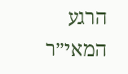הרגע המאי״ר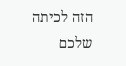הזה לכיתה שלכם